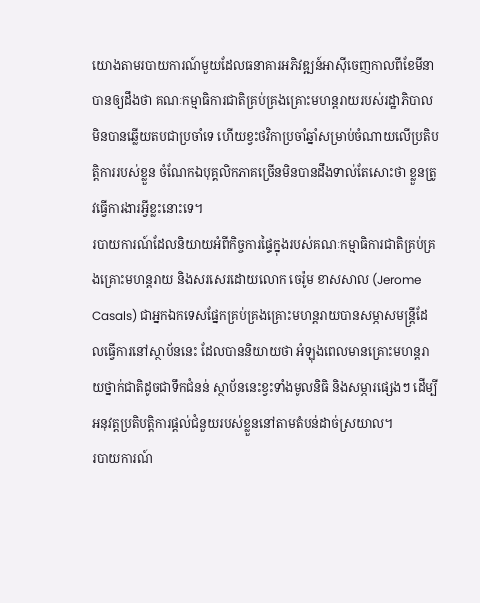យោងតាមរបាយការណ៍មួយដែលធនាគារអភិវឌ្ឍន៍អាស៊ីចេញកាលពីខែមីនា បានឲ្យដឹងថា គណៈកម្មាធិការជាតិគ្រប់គ្រងគ្រោះមហន្តរាយរបស់រដ្ឋាភិបាលមិនបានឆ្លើយតបជាប្រចាំទេ ហើយខ្វះថវិកាប្រចាំឆ្នាំសម្រាប់ចំណាយលើប្រតិបតិ្តការរបស់ខ្លួន ចំណែកឯបុគ្គលិកភាគច្រើនមិនបានដឹងទាល់តែសោះថា ខ្លួនត្រូវធ្វើការងារអ្វីខ្លះនោះទេ។
របាយការណ៍ដែលនិយាយអំពីកិច្ចការផ្ទៃក្នុងរបស់គណៈកម្មាធិការជាតិគ្រប់គ្រងគ្រោះមហន្តរាយ និងសរសេរដោយលោក ចេរ៉ូម ខាសសាល (Jerome Casals) ជាអ្នកឯកទេសផ្នែកគ្រប់គ្រងគ្រោះមហន្តរាយបានសម្ភាសមន្ត្រីដែលធ្វើការនៅស្ថាប័ននេះ ដែលបាននិយាយថា អំឡុងពេលមានគ្រោះមហន្តរាយថ្នាក់ជាតិដូចជាទឹកជំនន់ ស្ថាប័ននេះខ្វះទាំងមូលនិធិ និងសម្ភារផ្សេងៗ ដើម្បីអនុវត្តប្រតិបត្តិការផ្តល់ជំនួយរបស់ខ្លួននៅតាមតំបន់ដាច់ស្រយាល។
របាយការណ៍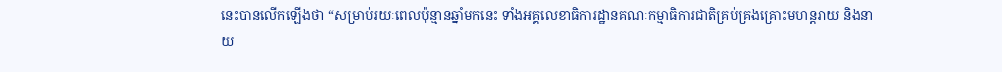នេះបានលើកឡើងថា “សម្រាប់រយៈពេលប៉ុន្មានឆ្នាំមកនេះ ទាំងអគ្គលេខាធិការដ្ឋានគណៈកម្មាធិការជាតិគ្រប់គ្រងគ្រោះមហន្តរាយ និងនាយ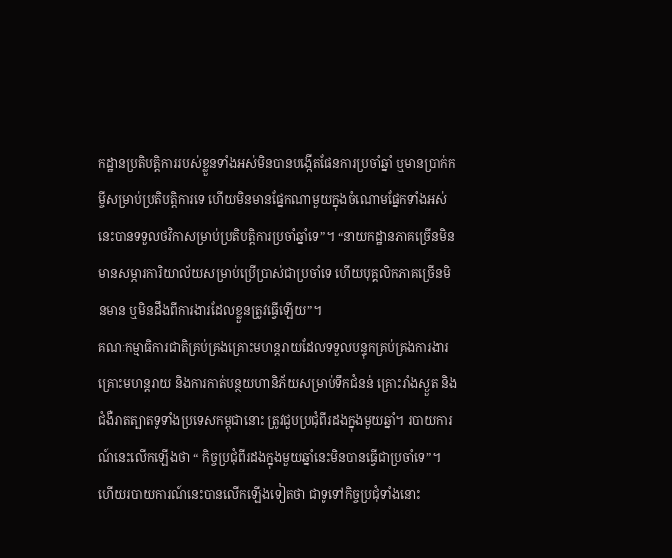កដ្ឋានប្រតិបត្តិការរបស់ខ្លួនទាំងអស់មិនបានបង្កើតផែនការប្រចាំឆ្នាំ ឬមានប្រាក់កម្ចីសម្រាប់ប្រតិបត្តិការទេ ហើយមិនមានផ្នែកណាមួយក្នុងចំណោមផ្នែកទាំងអស់នេះបានទទួលថវិកាសម្រាប់ប្រតិបត្តិការប្រចាំឆ្នាំទេ”។ “នាយកដ្ឋានភាគច្រើនមិនមានសម្ភារការិយាល័យសម្រាប់ប្រើប្រាស់ជាប្រចាំទេ ហើយបុគ្គលិកភាគច្រើនមិនមាន ឬមិនដឹងពីការងារដែលខ្លួនត្រូវធ្វើឡើយ”។
គណៈកម្មាធិការជាតិគ្រប់គ្រងគ្រោះមហន្តរាយដែលទទួលបន្ទុកគ្រប់គ្រងការងារគ្រោះមហន្តរាយ និងការកាត់បន្ថយហានិភ័យសម្រាប់ទឹកជំនន់ គ្រោះរាំងស្ងួត និងជំងឺរាតត្បាតទូទាំងប្រទេសកម្ពុជានោះ ត្រូវជួបប្រជុំពីរដងក្នុងមួយឆ្នាំ។ របាយការណ៍នេះលើកឡើងថា “ កិច្ចប្រជុំពីរដងក្នុងមួយឆ្នាំនេះមិនបានធ្វើជាប្រចាំទេ”។ ហើយរបាយការណ៍នេះបានលើកឡើងទៀតថា ជាទូទៅកិច្ចប្រជុំទាំងនោះ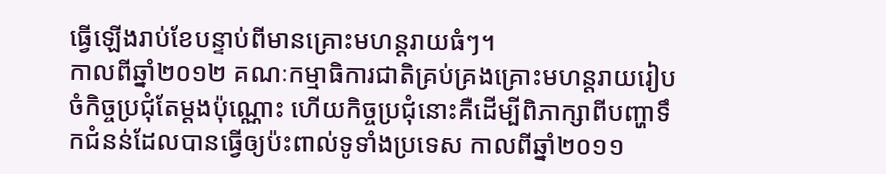ធ្វើឡើងរាប់ខែបន្ទាប់ពីមានគ្រោះមហន្តរាយធំៗ។
កាលពីឆ្នាំ២០១២ គណៈកម្មាធិការជាតិគ្រប់គ្រងគ្រោះមហន្តរាយរៀបចំកិច្ចប្រជុំតែម្តងប៉ុណ្ណោះ ហើយកិច្ចប្រជុំនោះគឺដើម្បីពិភាក្សាពីបញ្ហាទឹកជំនន់ដែលបានធ្វើឲ្យប៉ះពាល់ទូទាំងប្រទេស កាលពីឆ្នាំ២០១១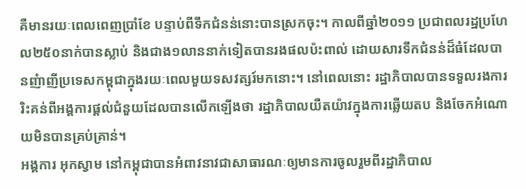គឺមានរយៈពេលពេញប្រាំខែ បន្ទាប់ពីទឹកជំនន់នោះបានស្រកចុះ។ កាលពីឆ្នាំ២០១១ ប្រជាពលរដ្ឋប្រហែល២៥០នាក់បានស្លាប់ និងជាង១លាននាក់ទៀតបានរងផលប៉ះពាល់ ដោយសារទឹកជំនន់ដ៏ធំដែលបានញំាញីប្រទេសកម្ពុជាក្នុងរយៈពេលមួយទសវត្សរ៍មកនោះ។ នៅពេលនោះ រដ្ឋាភិបាលបានទទួលរងការរិះគន់ពីអង្គការផ្តល់ជំនួយដែលបានលើកឡើងថា រដ្ឋាភិបាលយឺតយ៉ាវក្នុងការឆ្លើយតប និងចែកអំណោយមិនបានគ្រប់គ្រាន់។
អង្គការ អុកស្វាម នៅកម្ពុជាបានអំពាវនាវជាសាធារណៈឲ្យមានការចូលរួមពីរដ្ឋាភិបាល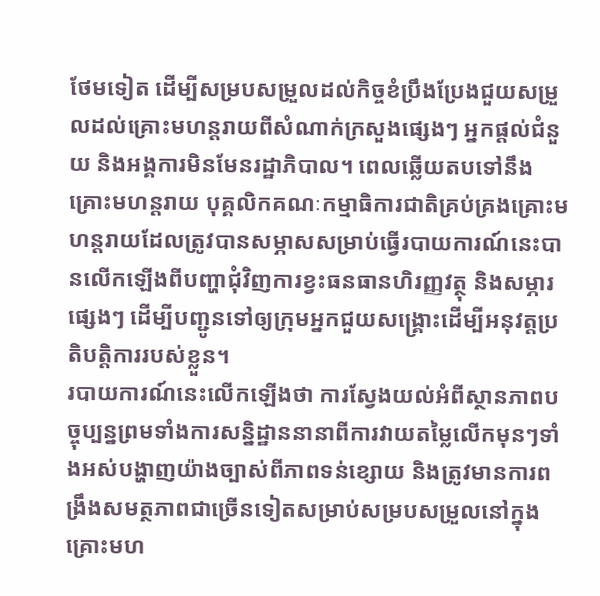ថែមទៀត ដើម្បីសម្របសម្រួលដល់កិច្ចខំប្រឹងប្រែងជួយសម្រួលដល់គ្រោះមហន្តរាយពីសំណាក់ក្រសួងផ្សេងៗ អ្នកផ្តល់ជំនួយ និងអង្គការមិនមែនរដ្ឋាភិបាល។ ពេលឆ្លើយតបទៅនឹងគ្រោះមហន្តរាយ បុគ្គលិកគណៈកម្មាធិការជាតិគ្រប់គ្រងគ្រោះមហន្តរាយដែលត្រូវបានសម្ភាសសម្រាប់ធ្វើរបាយការណ៍នេះបានលើកឡើងពីបញ្ហាជុំវិញការខ្វះធនធានហិរញ្ញវត្ថុ និងសម្ភារផ្សេងៗ ដើម្បីបញ្ជូនទៅឲ្យក្រុមអ្នកជួយសង្គ្រោះដើម្បីអនុវត្តប្រតិបត្តិការរបស់ខ្លួន។
របាយការណ៍នេះលើកឡើងថា ការស្វែងយល់អំពីស្ថានភាពបច្ចុប្បន្នព្រមទាំងការសន្និដ្ឋាននានាពីការវាយតម្លៃលើកមុនៗទាំងអស់បង្ហាញយ៉ាងច្បាស់ពីភាពទន់ខ្សោយ និងត្រូវមានការពង្រឹងសមត្ថភាពជាច្រើនទៀតសម្រាប់សម្របសម្រួលនៅក្នុងគ្រោះមហ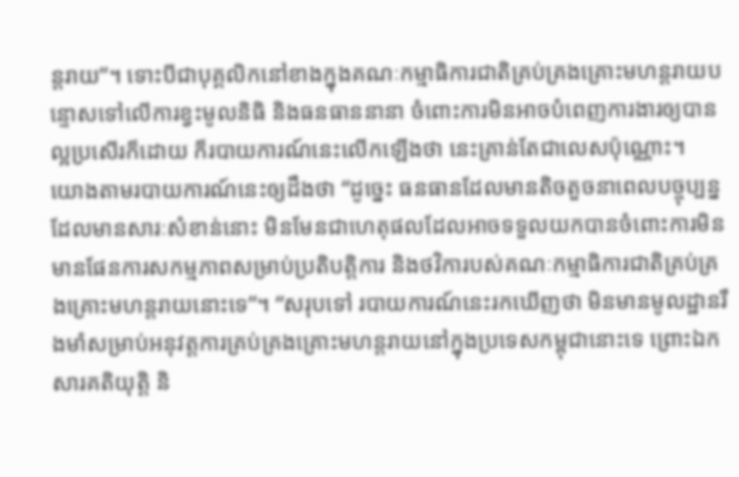ន្តរាយ”។ ទោះបីជាបុគ្គលិកនៅខាងក្នុងគណៈកម្មាធិការជាតិគ្រប់គ្រងគ្រោះមហន្តរាយបន្ទោសទៅលើការខ្វះមូលនិធិ និងធនធាននានា ចំពោះការមិនអាចបំពេញការងារឲ្យបានល្អប្រសើរក៏ដោយ ក៏របាយការណ៍នេះលើកឡើងថា នេះគ្រាន់តែជាលេសប៉ុណ្ណោះ។
យោងតាមរបាយការណ៍នេះឲ្យដឹងថា “ដូច្នេះ ធនធានដែលមានតិចតួចនាពេលបច្ចុប្បន្នដែលមានសារៈសំខាន់នោះ មិនមែនជាហេតុផលដែលអាចទទួលយកបានចំពោះការមិនមានផែនការសកម្មភាពសម្រាប់ប្រតិបត្តិការ និងថវិការបស់គណៈកម្មាធិការជាតិគ្រប់គ្រងគ្រោះមហន្តរាយនោះទេ”។ “សរុបទៅ របាយការណ៍នេះរកឃើញថា មិនមានមូលដ្ឋានរឹងមាំសម្រាប់អនុវត្តការគ្រប់គ្រងគ្រោះមហន្តរាយនៅក្នុងប្រទេសកម្ពុជានោះទេ ព្រោះឯកសារគតិយុត្តិ និ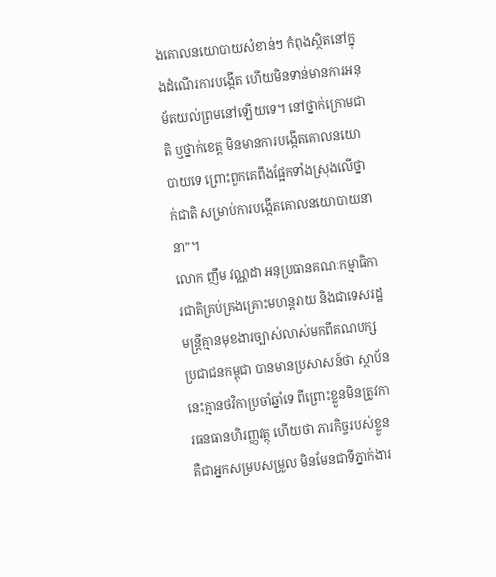ងគោលនយោបាយសំខាន់ៗ កំពុងស្ថិតនៅក្នុងដំណើរការបង្កើត ហើយមិនទាន់មានការអនុម័តយល់ព្រមនៅឡើយទេ។ នៅថ្នាក់ក្រោមជាតិ ឬថ្នាក់ខេត្ត មិនមានការបង្កើតគោលនយោបាយទេ ព្រោះពួកគេពឹងផ្អែកទាំងស្រុងលើថ្នាក់ជាតិ សម្រាប់ការបង្កើតគោលនយោបាយនានា”។
លោក ញឹម វណ្ណដា អនុប្រធានគណៈកម្មាធិការជាតិគ្រប់គ្រងគ្រោះមហន្តរាយ និងជាទេសរដ្ឋមន្ត្រីគ្មានមុខងារច្បាស់លាស់មកពីគណបក្សប្រជាជនកម្ពុជា បានមានប្រសាសន៍ថា ស្ថាប័ននេះគ្មានថវិកាប្រចាំឆ្នាំទេ ពីព្រោះខ្លួនមិនត្រូវការធនធានហិរញ្ញវត្ថុ ហើយថា ភារកិច្ចរបស់ខ្លួនគឺជាអ្នកសម្របសម្រួល មិនមែនជាទីភ្នាក់ងារ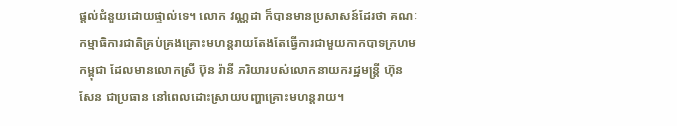ផ្តល់ជំនួយដោយផ្ទាល់ទេ។ លោក វណ្ណដា ក៏បានមានប្រសាសន៍ដែរថា គណៈកម្មាធិការជាតិគ្រប់គ្រងគ្រោះមហន្តរាយតែងតែធ្វើការជាមួយកាកបាទក្រហមកម្ពុជា ដែលមានលោកស្រី ប៊ុន រ៉ានី ភរិយារបស់លោកនាយករដ្ឋមន្ត្រី ហ៊ុន សែន ជាប្រធាន នៅពេលដោះស្រាយបញ្ហាគ្រោះមហន្តរាយ។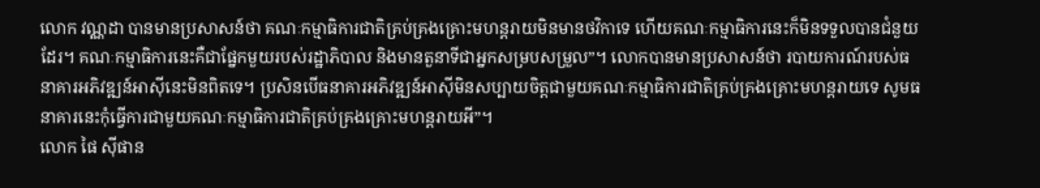លោក វណ្ណដា បានមានប្រសាសន៍ថា គណៈកម្មាធិការជាតិគ្រប់គ្រងគ្រោះមហន្តរាយមិនមានថវិកាទេ ហើយគណៈកម្មាធិការនេះក៏មិនទទួលបានជំនួយដែរ។ គណៈកម្មាធិការនេះគឺជាផ្នែកមួយរបស់រដ្ឋាភិបាល និងមានតួនាទីជាអ្នកសម្របសម្រួល”។ លោកបានមានប្រសាសន៍ថា របាយការណ៍របស់ធនាគារអភិវឌ្ឍន៍អាស៊ីនេះមិនពិតទេ។ ប្រសិនបើធនាគារអភិវឌ្ឍន៍អាស៊ីមិនសប្បាយចិត្តជាមួយគណៈកម្មាធិការជាតិគ្រប់គ្រងគ្រោះមហន្តរាយទេ សូមធនាគារនេះកុំធ្វើការជាមួយគណៈកម្មាធិការជាតិគ្រប់គ្រងគ្រោះមហន្តរាយអី”។
លោក ផៃ ស៊ីផាន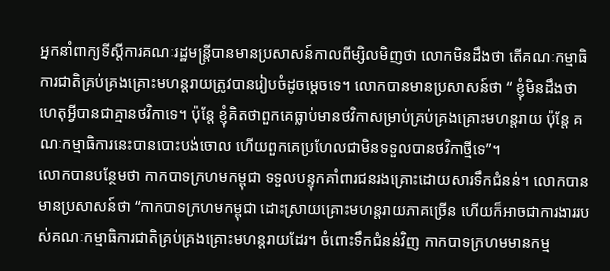អ្នកនាំពាក្យទីស្តីការគណៈរដ្ឋមន្ត្រីបានមានប្រសាសន៍កាលពីម្សិលមិញថា លោកមិនដឹងថា តើគណៈកម្មាធិការជាតិគ្រប់គ្រងគ្រោះមហន្តរាយត្រូវបានរៀបចំដូចម្តេចទេ។ លោកបានមានប្រសាសន៍ថា “ ខ្ញុំមិនដឹងថាហេតុអ្វីបានជាគ្មានថវិកាទេ។ ប៉ុន្តែ ខ្ញុំគិតថាពួកគេធ្លាប់មានថវិកាសម្រាប់គ្រប់គ្រងគ្រោះមហន្តរាយ ប៉ុន្តែ គណៈកម្មាធិការនេះបានបោះបង់ចោល ហើយពួកគេប្រហែលជាមិនទទួលបានថវិកាថ្មីទេ”។
លោកបានបន្ថែមថា កាកបាទក្រហមកម្ពុជា ទទួលបន្ទុកគាំពារជនរងគ្រោះដោយសារទឹកជំនន់។ លោកបានមានប្រសាសន៍ថា “កាកបាទក្រហមកម្ពុជា ដោះស្រាយគ្រោះមហន្តរាយភាគច្រើន ហើយក៏អាចជាការងាររបស់គណៈកម្មាធិការជាតិគ្រប់គ្រងគ្រោះមហន្តរាយដែរ។ ចំពោះទឹកជំនន់វិញ កាកបាទក្រហមមានកម្ម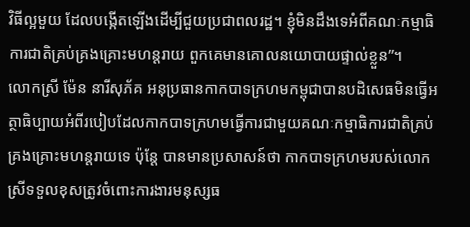វិធីល្អមួយ ដែលបង្កើតឡើងដើម្បីជួយប្រជាពលរដ្ឋ។ ខ្ញុំមិនដឹងទេអំពីគណៈកម្មាធិការជាតិគ្រប់គ្រងគ្រោះមហន្តរាយ ពួកគេមានគោលនយោបាយផ្ទាល់ខ្លួន”។
លោកស្រី ម៉ែន នារីសុភ័គ អនុប្រធានកាកបាទក្រហមកម្ពុជាបានបដិសេធមិនធ្វើអត្ថាធិប្បាយអំពីរបៀបដែលកាកបាទក្រហមធ្វើការជាមួយគណៈកម្មាធិការជាតិគ្រប់គ្រងគ្រោះមហន្តរាយទេ ប៉ុន្តែ បានមានប្រសាសន៍ថា កាកបាទក្រហមរបស់លោកស្រីទទួលខុសត្រូវចំពោះការងារមនុស្សធ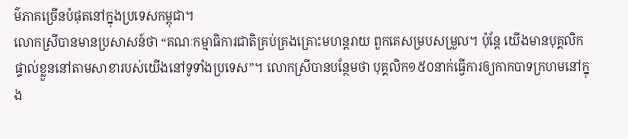ម៌ភាគច្រើនបំផុតនៅក្នុងប្រទេសកម្ពុជា។
លោកស្រីបានមានប្រសាសន៍ថា “គណៈកម្មាធិការជាតិគ្រប់គ្រងគ្រោះមហន្តរាយ ពួកគេសម្របសម្រួល។ ប៉ុន្តែ យើងមានបុគ្គលិកផ្ទាល់ខ្លួននៅតាមសាខារបស់យើងនៅទូទាំងប្រទេស”។ លោកស្រីបានបន្ថែមថា បុគ្គលិក១៥០នាក់ធ្វើការឲ្យកាកបាទក្រហមនៅក្នុង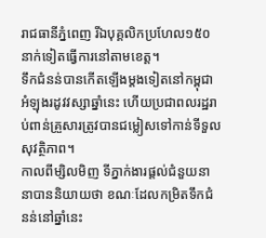រាជធានីភ្នំពេញ រីឯបុគ្គលិកប្រហែល១៥០នាក់ទៀតធ្វើការនៅតាមខេត្ត។
ទឹកជំនន់បានកើតឡើងម្តងទៀតនៅកម្ពុជាអំឡុងរដូវវស្សាឆ្នាំនេះ ហើយប្រជាពលរដ្ឋរាប់ពាន់គ្រួសារត្រូវបានជម្លៀសទៅកាន់ទីទួលសុវត្ថិភាព។
កាលពីម្សិលមិញ ទីភ្នាក់ងារផ្តល់ជំនួយនានាបាននិយាយថា ខណៈដែលកម្រិតទឹកជំនន់នៅឆ្នាំនេះ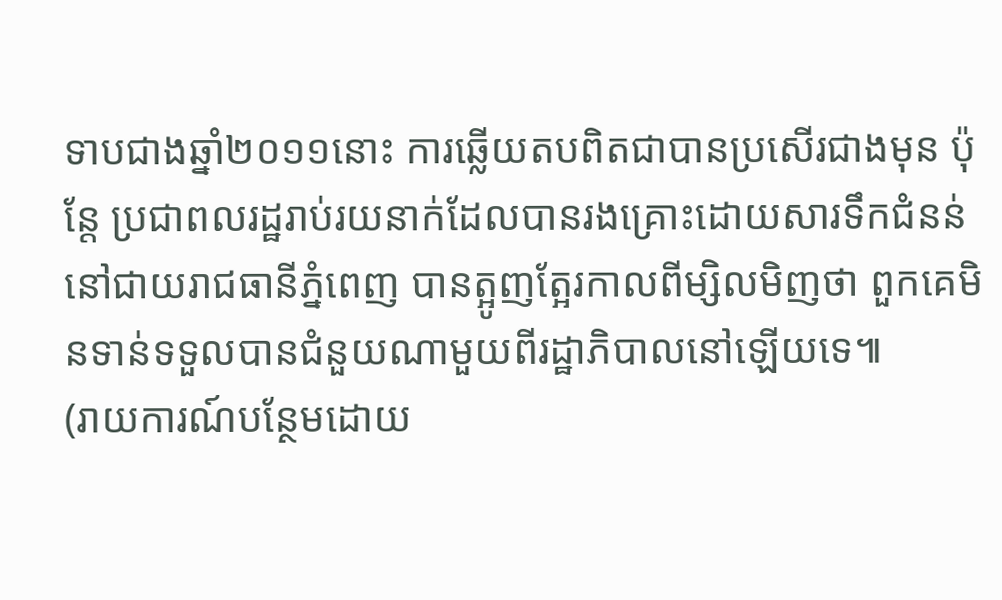ទាបជាងឆ្នាំ២០១១នោះ ការឆ្លើយតបពិតជាបានប្រសើរជាងមុន ប៉ុន្តែ ប្រជាពលរដ្ឋរាប់រយនាក់ដែលបានរងគ្រោះដោយសារទឹកជំនន់នៅជាយរាជធានីភ្នំពេញ បានត្អូញត្អែរកាលពីម្សិលមិញថា ពួកគេមិនទាន់ទទួលបានជំនួយណាមួយពីរដ្ឋាភិបាលនៅឡើយទេ៕
(រាយការណ៍បន្ថែមដោយ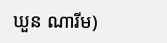ឃួន ណារីម)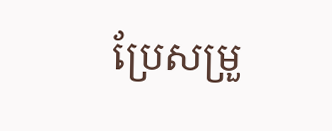ប្រែសម្រួ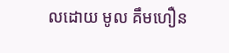លដោយ មូល គឹមហឿន